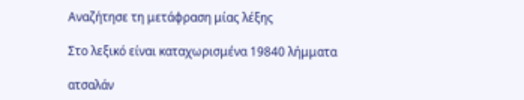Αναζήτησε τη μετάφραση μίας λέξης

Στο λεξικό είναι καταχωρισμένα 19840 λήμματα

ατσαλάν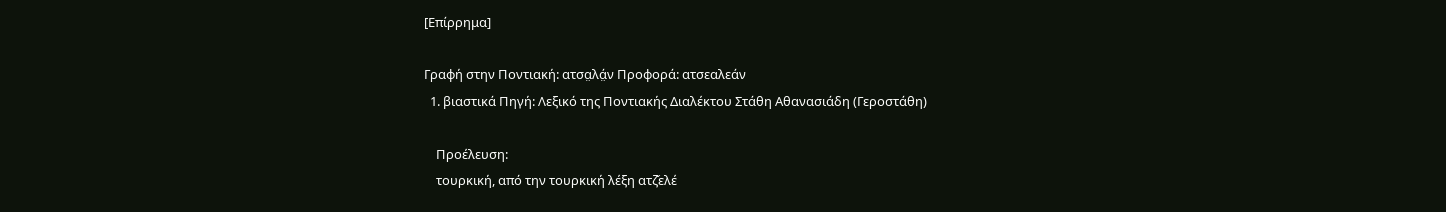[Επίρρημα]

Γραφή στην Ποντιακή: ατσα̤λά̤ν Προφορά: ατσεαλεάν
  1. βιαστικά Πηγή: Λεξικό της Ποντιακής Διαλέκτου Στάθη Αθανασιάδη (Γεροστάθη)

    Προέλευση:
    τουρκική, από την τουρκική λέξη ατζ̌ελέ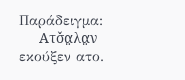Παράδειγμα:
    Ατσ̌α̤λα̤ν εκούξεν ατο.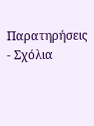Παρατηρήσεις - Σχόλια